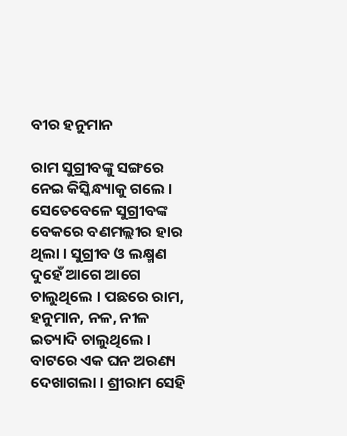ବୀର ହନୁମାନ

ରାମ ସୁଗ୍ରୀବଙ୍କୁ ସଙ୍ଗରେ ନେଇ କିସ୍କିନ୍ଧ୍ୟାକୁ ଗଲେ । ସେତେବେଳେ ସୁଗ୍ରୀବଙ୍କ ବେକରେ ବଣମଲ୍ଲୀର ହାର ଥିଲା । ସୁଗ୍ରୀବ ଓ ଲକ୍ଷ୍ମଣ ଦୁହେଁ ଆଗେ ଆଗେ ଚାଲୁଥିଲେ । ପଛରେ ରାମ, ହନୁମାନ, ନଳ, ନୀଳ ଇତ୍ୟାଦି ଚାଲୁଥିଲେ । ବାଟରେ ଏକ ଘନ ଅରଣ୍ୟ ଦେଖାଗଲା । ଶ୍ରୀରାମ ସେହି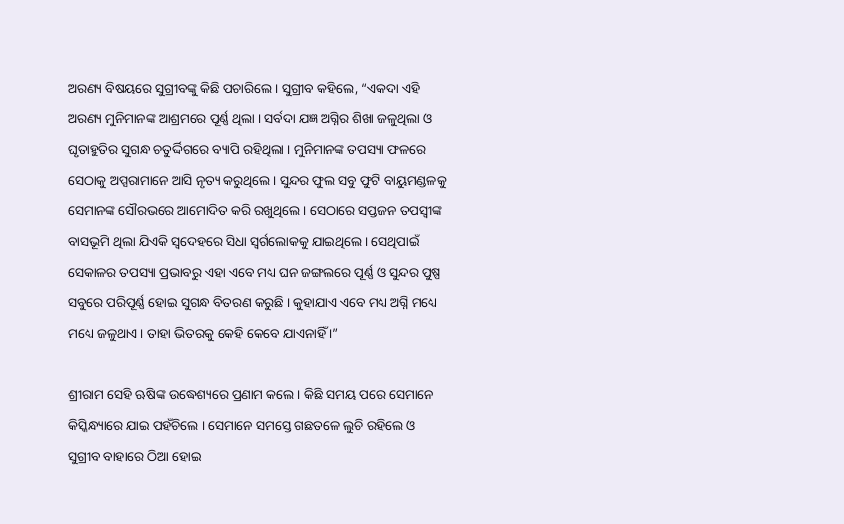ଅରଣ୍ୟ ବିଷୟରେ ସୁଗ୍ରୀବଙ୍କୁ କିଛି ପଚାରିଲେ । ସୁଗ୍ରୀବ କହିଲେ, “ଏକଦା ଏହି ଅରଣ୍ୟ ମୁନିମାନଙ୍କ ଆଶ୍ରମରେ ପୂର୍ଣ୍ଣ ଥିଲା । ସର୍ବଦା ଯଜ୍ଞ ଅଗ୍ନିର ଶିଖା ଜଳୁଥିଲା ଓ ଘୃତାହୁତିର ସୁଗନ୍ଧ ଚତୁର୍ଦ୍ଦିଗରେ ବ୍ୟାପି ରହିଥିଲା । ମୁନିମାନଙ୍କ ତପସ୍ୟା ଫଳରେ ସେଠାକୁ ଅପ୍ସରାମାନେ ଆସି ନୃତ୍ୟ କରୁଥିଲେ । ସୁନ୍ଦର ଫୁଲ ସବୁ ଫୁଟି ବାୟୁମଣ୍ଡଳକୁ ସେମାନଙ୍କ ସୌରଭରେ ଆମୋଦିତ କରି ରଖୁଥିଲେ । ସେଠାରେ ସପ୍ତଜନ ତପସ୍ୱୀଙ୍କ ବାସଭୂମି ଥିଲା ଯିଏକି ସ୍ୱଦେହରେ ସିଧା ସ୍ୱର୍ଗଲୋକକୁ ଯାଇଥିଲେ । ସେଥିପାଇଁ ସେକାଳର ତପସ୍ୟା ପ୍ରଭାବରୁ ଏହା ଏବେ ମଧ୍ୟ ଘନ ଜଙ୍ଗଲରେ ପୂର୍ଣ୍ଣ ଓ ସୁନ୍ଦର ପୁଷ୍ପ ସବୁରେ ପରିପୂର୍ଣ୍ଣ ହୋଇ ସୁଗନ୍ଧ ବିତରଣ କରୁଛି । କୁହାଯାଏ ଏବେ ମଧ୍ୟ ଅଗ୍ନି ମଧ୍ୟେ ମଧ୍ୟେ ଜଳୁଥାଏ । ତାହା ଭିତରକୁ କେହି କେବେ ଯାଏନାହିଁ ।”

ଶ୍ରୀରାମ ସେହି ଋଷିଙ୍କ ଉଦ୍ଧେଶ୍ୟରେ ପ୍ରଣାମ କଲେ । କିଛି ସମୟ ପରେ ସେମାନେ କିସ୍କିନ୍ଧ୍ୟାରେ ଯାଇ ପହଁଚିଲେ । ସେମାନେ ସମସ୍ତେ ଗଛତଳେ ଲୁଚି ରହିଲେ ଓ ସୁଗ୍ରୀବ ବାହାରେ ଠିଆ ହୋଇ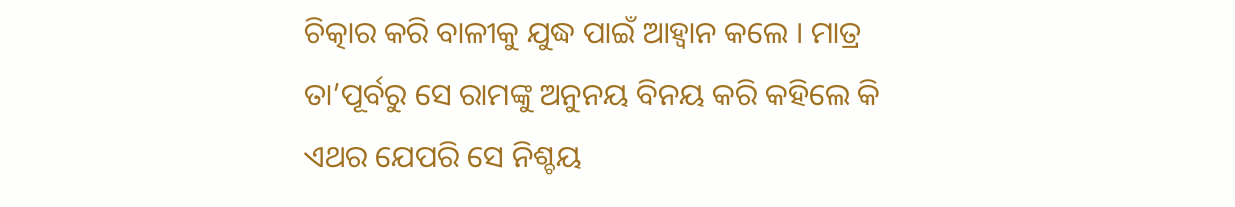ଚିତ୍କାର କରି ବାଳୀକୁ ଯୁଦ୍ଧ ପାଇଁ ଆହ୍ୱାନ କଲେ । ମାତ୍ର ତା’ପୂର୍ବରୁ ସେ ରାମଙ୍କୁ ଅନୁନୟ ବିନୟ କରି କହିଲେ କି ଏଥର ଯେପରି ସେ ନିଶ୍ଚୟ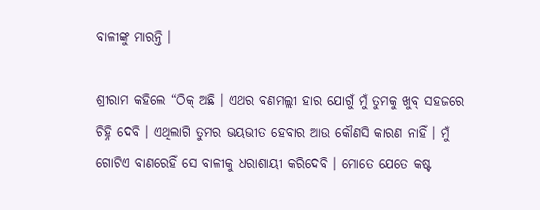ବାଳୀଙ୍କୁ ମାରନ୍ତି ।

ଶ୍ରୀରାମ କହିଲେ “ଠିକ୍ ଅଛି । ଏଥର ବଣମଲ୍ଲୀ ହାର ଯୋଗୁଁ ମୁଁ ତୁମକୁ ଖୁବ୍ ସହଜରେ ଚିହ୍ନି ଦେବି । ଏଥିଲାଗି ତୁମର ଭୟଭୀତ ହେବାର ଆଉ କୌଣସି କାରଣ ନାହିଁ । ମୁଁ ଗୋଟିଏ ବାଣରେହିଁ ସେ ବାଳୀକୁ ଧରାଶାୟୀ କରିଦେବି । ମୋତେ ଯେତେ କଷ୍ଟ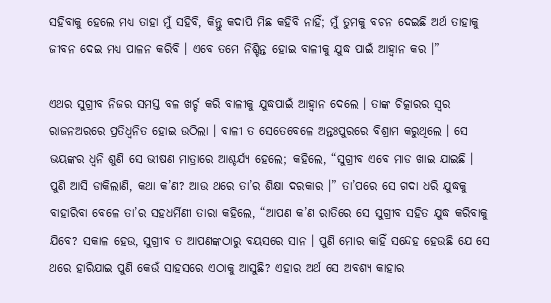ସହିବାକୁ ହେଲେ ମଧ୍ୟ ତାହା ମୁଁ ସହିବି, କିନ୍ତୁ କଦାପି ମିଛ କହିବି ନାହିଁ; ମୁଁ ତୁମକୁ ବଚନ ଦେଇଛି ଅର୍ଥ ତାହାକୁ ଜୀବନ ଦେଇ ମଧ୍ୟ ପାଳନ କରିବି । ଏବେ ତମେ ନିଶ୍ଚିନ୍ତ ହୋଇ ବାଳୀକୁ ଯୁଦ୍ଧ ପାଇଁ ଆହ୍ୱାନ କର ।”

ଏଥର ସୁଗ୍ରୀବ ନିଜର ସମସ୍ତ ବଳ ଖର୍ଚ୍ଚ କରି ବାଳୀକୁ ଯୁଦ୍ଧପାଇଁ ଆହ୍ୱାନ ଦେଲେ । ତାଙ୍କ ଚିତ୍କାରର ସ୍ୱର ରାଜନଅରରେ ପ୍ରତିଧ୍ୱନିତ ହୋଇ ଉଠିଲା । ବାଳୀ ତ ସେତେବେଳେ ଅନ୍ତଃପୁରରେ ବିଶ୍ରାମ କରୁଥିଲେ । ସେ ଭୟଙ୍କର ଧ୍ୱନି ଶୁଣି ସେ ଭୀଷଣ ମାତ୍ରାରେ ଆଶ୍ଚର୍ଯ୍ୟ ହେଲେ; କହିଲେ, “ସୁଗ୍ରୀବ ଏବେ ମାଡ ଖାଇ ଯାଇଛି । ପୁଣି ଆସି ଡାକିଲାଣି, କଥା କ’ଣ? ଆଉ ଥରେ ତା’ର ଶିକ୍ଷା ଦରକାର ।” ତା’ପରେ ସେ ଗଦା ଧରି ଯୁଦ୍ଧକୁ ବାହାରିବା ବେଳେ ତା’ର ସହଧର୍ମିଣୀ ତାରା କହିଲେ, “ଆପଣ କ’ଣ ରାତିରେ ସେ ସୁଗ୍ରୀବ ସହିତ ଯୁଦ୍ଧ କରିବାକୁ ଯିବେ? ସକାଳ ହେଉ, ସୁଗ୍ରୀବ ତ ଆପଣଙ୍କଠାରୁ ବୟସରେ ସାନ । ପୁଣି ମୋର କାହିଁ ସନ୍ଦେହ ହେଉଛି ଯେ ସେ ଥରେ ହାରିଯାଇ ପୁଣି କେଉଁ ସାହସରେ ଏଠାକୁ ଆସୁଛି? ଏହାର ଅର୍ଥ ସେ ଅବଶ୍ୟ କାହାର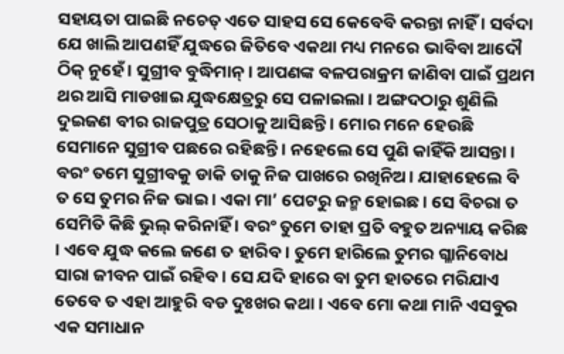ସହାୟତା ପାଇଛି ନଚେତ୍ ଏତେ ସାହସ ସେ କେବେବି କରନ୍ତା ନାହିଁ । ସର୍ବଦା ଯେ ଖାଲି ଆପଣହିଁ ଯୁଦ୍ଧରେ ଜିତିବେ ଏକଥା ମଧ୍ୟ ମନରେ ଭାବିବା ଆଦୌ ଠିକ୍ ନୁହେଁ । ସୁଗ୍ରୀବ ବୁଦ୍ଧିମାନ୍ । ଆପଣଙ୍କ ବଳପରାକ୍ରମ ଜାଣିବା ପାଇଁ ପ୍ରଥମ ଥର ଆସି ମାଡଖାଇ ଯୁଦ୍ଧକ୍ଷେତ୍ରରୁ ସେ ପଳାଇଲା । ଅଙ୍ଗଦଠାରୁ ଶୁଣିଲି ଦୁଇଜଣ ବୀର ରାଜପୁତ୍ର ସେଠାକୁ ଆସିଛନ୍ତି । ମୋର ମନେ ହେଉଛି ସେମାନେ ସୁଗ୍ରୀବ ପଛରେ ରହିଛନ୍ତି । ନହେଲେ ସେ ପୁଣି କାହିଁକି ଆସନ୍ତା । ବରଂ ତମେ ସୁଗ୍ରୀବକୁ ଡାକି ତାକୁ ନିଜ ପାଖରେ ରଖିନିଅ । ଯାହାହେଲେ ବି ତ ସେ ତୁମର ନିଜ ଭାଇ । ଏକା ମା’ ପେଟରୁ ଜନ୍ମ ହୋଇଛ । ସେ ବିଚରା ତ ସେମିତି କିଛି ଭୁଲ୍ କରିନାହିଁ । ବରଂ ତୁମେ ତାହା ପ୍ରତି ବହୁତ ଅନ୍ୟାୟ କରିଛ । ଏବେ ଯୁଦ୍ଧ କଲେ ଜଣେ ତ ହାରିବ । ତୁମେ ହାରିଲେ ତୁମର ଗ୍ଳାନିବୋଧ ସାରା ଜୀବନ ପାଇଁ ରହିବ । ସେ ଯଦି ହାରେ ବା ତୁମ ହାତରେ ମରିଯାଏ ତେବେ ତ ଏହା ଆହୁରି ବଡ ଦୁଃଖର କଥା । ଏବେ ମୋ କଥା ମାନି ଏସବୁର ଏକ ସମାଧାନ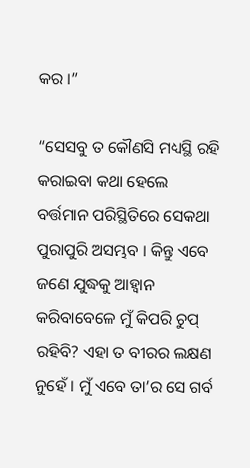କର ।”

“ସେସବୁ ତ କୌଣସି ମଧ୍ୟସ୍ଥି ରହି କରାଇବା କଥା ହେଲେ ବର୍ତ୍ତମାନ ପରିସ୍ଥିତିରେ ସେକଥା ପୁରାପୁରି ଅସମ୍ଭବ । କିନ୍ତୁ ଏବେ ଜଣେ ଯୁଦ୍ଧକୁ ଆହ୍ୱାନ କରିବାବେଳେ ମୁଁ କିପରି ଚୁପ୍ ରହିବି? ଏହା ତ ବୀରର ଲକ୍ଷଣ ନୁହେଁ । ମୁଁ ଏବେ ତା’ର ସେ ଗର୍ବ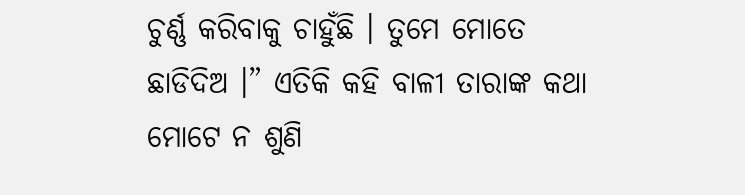ଚୁର୍ଣ୍ଣ କରିବାକୁ ଚାହୁଁଛି । ତୁମେ ମୋତେ ଛାଡିଦିଅ ।” ଏତିକି କହି ବାଳୀ ତାରାଙ୍କ କଥା ମୋଟେ ନ ଶୁଣି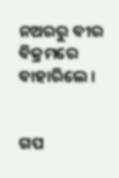ନଅରରୁ ବୀର ବିକ୍ରମରେ ବାହାରିଲେ ।


ଗପ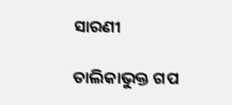ସାରଣୀ

ତାଲିକାଭୁକ୍ତ ଗପ